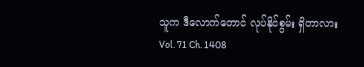သူက ဒီလောက်တောင် လုပ်နိုင်စွမ်း ရှိတာလား
Vol. 71 Ch. 1408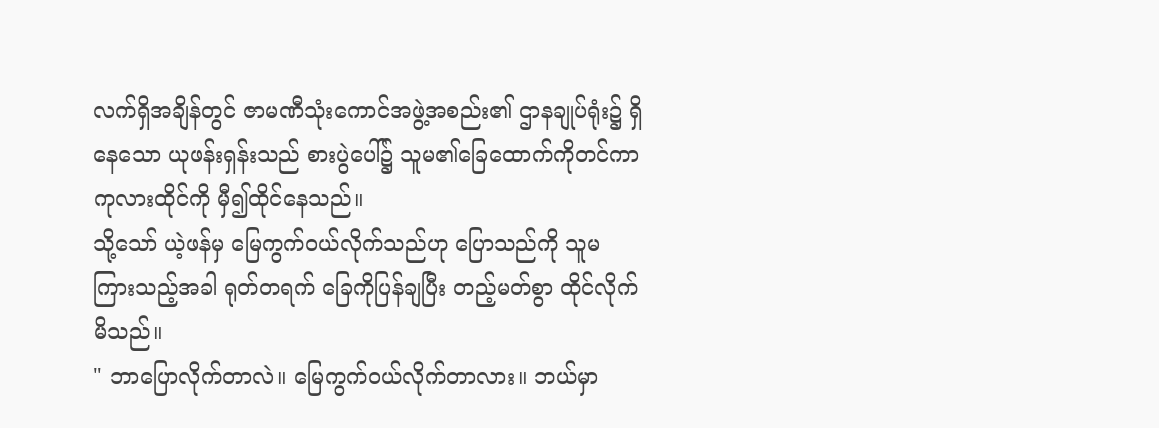လက်ရှိအချိန်တွင် ဇာမဏီသုံးကောင်အဖွဲ့အစည်း၏ ဌာနချုပ်ရုံး၌ ရှိနေသော ယုဖန်းရှန်းသည် စားပွဲပေါ်၌ သူမ၏ခြေထောက်ကိုတင်ကာ ကုလားထိုင်ကို မှီ၍ထိုင်နေသည်။
သို့သော် ယဲ့ဖန်မှ မြေကွက်ဝယ်လိုက်သည်ဟု ပြောသည်ကို သူမ ကြားသည့်အခါ ရုတ်တရက် ခြေကိုပြန်ချပြီး တည့်မတ်စွာ ထိုင်လိုက်မိသည်။
" ဘာပြောလိုက်တာလဲ။ မြေကွက်ဝယ်လိုက်တာလား။ ဘယ်မှာ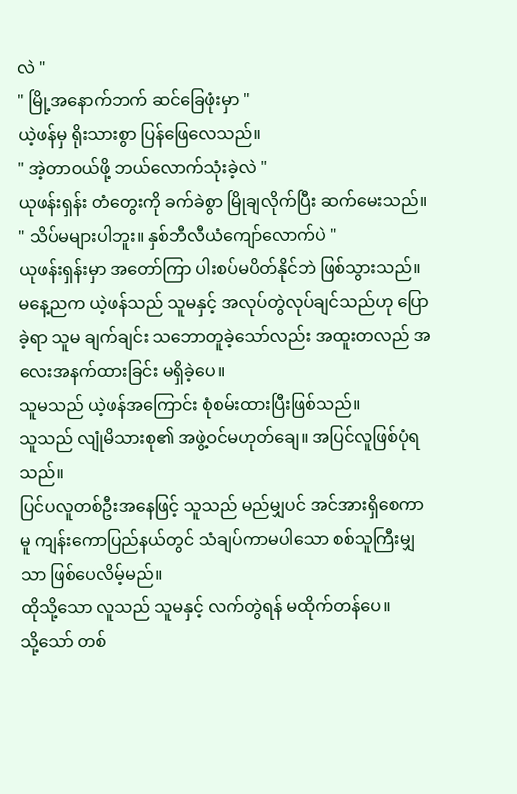လဲ "
" မြို့အနောက်ဘက် ဆင်ခြေဖုံးမှာ "
ယဲ့ဖန်မှ ရိုးသားစွာ ပြန်ဖြေလေသည်။
" အဲ့တာဝယ်ဖို့ ဘယ်လောက်သုံးခဲ့လဲ "
ယုဖန်းရှန်း တံတွေးကို ခက်ခဲစွာ မြိုချလိုက်ပြီး ဆက်မေးသည်။
" သိပ်မများပါဘူး။ နှစ်ဘီလီယံကျော်လောက်ပဲ "
ယုဖန်းရှန်းမှာ အတော်ကြာ ပါးစပ်မပိတ်နိုင်ဘဲ ဖြစ်သွားသည်။
မနေ့ညက ယဲ့ဖန်သည် သူမနှင့် အလုပ်တွဲလုပ်ချင်သည်ဟု ပြောခဲ့ရာ သူမ ချက်ချင်း သဘောတူခဲ့သော်လည်း အထူးတလည် အလေးအနက်ထားခြင်း မရှိခဲ့ပေ။
သူမသည် ယဲ့ဖန်အကြောင်း စုံစမ်းထားပြီးဖြစ်သည်။
သူသည် လျုံမိသားစု၏ အဖွဲ့ဝင်မဟုတ်ချေ။ အပြင်လူဖြစ်ပုံရသည်။
ပြင်ပလူတစ်ဦးအနေဖြင့် သူသည် မည်မျှပင် အင်အားရှိစေကာမူ ကျန်းကောပြည်နယ်တွင် သံချပ်ကာမပါသော စစ်သူကြီးမျှသာ ဖြစ်ပေလိမ့်မည်။
ထိုသို့သော လူသည် သူမနှင့် လက်တွဲရန် မထိုက်တန်ပေ။
သို့သော် တစ်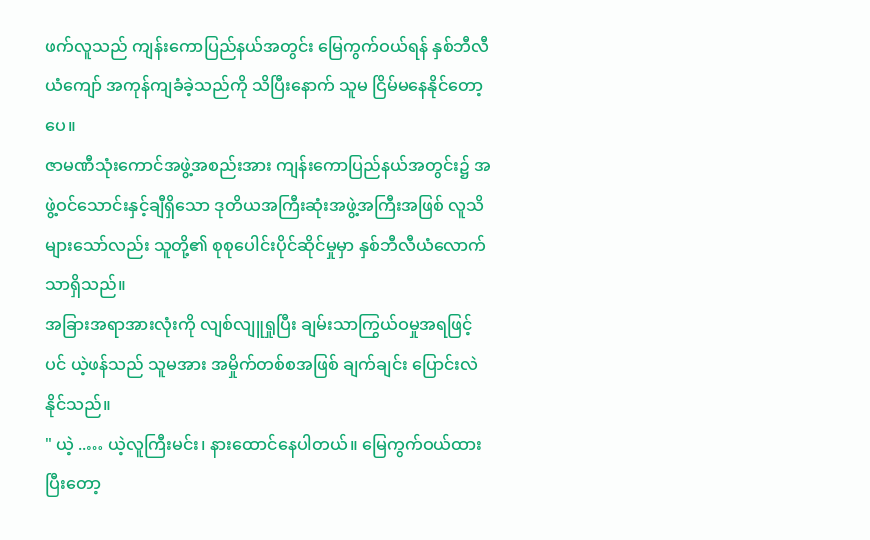ဖက်လူသည် ကျန်းကောပြည်နယ်အတွင်း မြေကွက်ဝယ်ရန် နှစ်ဘီလီယံကျော် အကုန်ကျခံခဲ့သည်ကို သိပြီးနောက် သူမ ငြိမ်မနေနိုင်တော့ပေ။
ဇာမဏီသုံးကောင်အဖွဲ့အစည်းအား ကျန်းကောပြည်နယ်အတွင်း၌ အဖွဲ့ဝင်သောင်းနှင့်ချီရှိသော ဒုတိယအကြီးဆုံးအဖွဲ့အကြီးအဖြစ် လူသိများသော်လည်း သူတို့၏ စုစုပေါင်းပိုင်ဆိုင်မှုမှာ နှစ်ဘီလီယံလောက်သာရှိသည်။
အခြားအရာအားလုံးကို လျစ်လျူရှုပြီး ချမ်းသာကြွယ်ဝမှုအရဖြင့်ပင် ယဲ့ဖန်သည် သူမအား အမှိုက်တစ်စအဖြစ် ချက်ချင်း ပြောင်းလဲနိုင်သည်။
" ယဲ့ ..… ယဲ့လူကြီးမင်း၊ နားထောင်နေပါတယ်။ မြေကွက်ဝယ်ထားပြီးတော့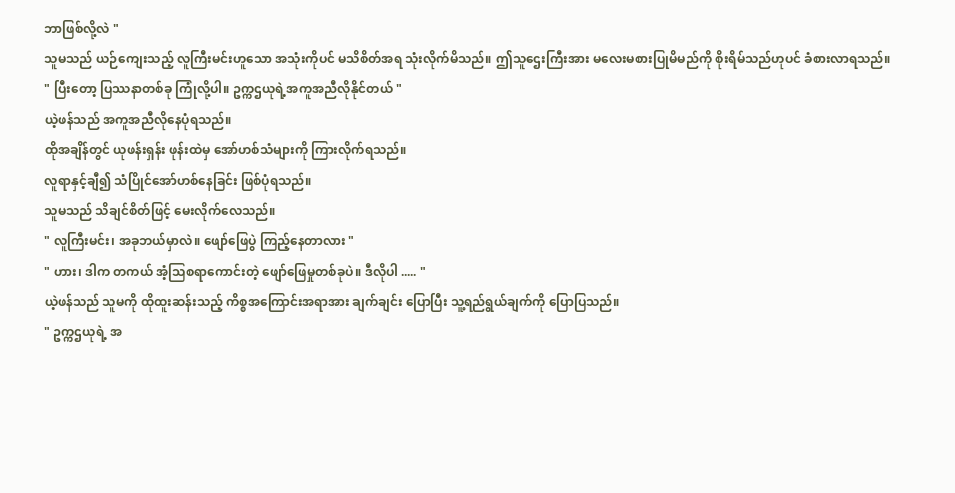ဘာဖြစ်လို့လဲ "
သူမသည် ယဉ်ကျေးသည့် လူကြီးမင်းဟူသော အသုံးကိုပင် မသိစိတ်အရ သုံးလိုက်မိသည်။ ဤသူဌေးကြီးအား မလေးမစားပြုမိမည်ကို စိုးရိမ်သည်ဟုပင် ခံစားလာရသည်။
" ပြီးတော့ ပြဿနာတစ်ခု ကြုံလို့ပါ။ ဥက္ကဌယုရဲ့အကူအညီလိုနိုင်တယ် "
ယဲ့ဖန်သည် အကူအညီလိုနေပုံရသည်။
ထိုအချိန်တွင် ယုဖန်းရှန်း ဖုန်းထဲမှ အော်ဟစ်သံများကို ကြားလိုက်ရသည်။
လူရာနှင့်ချီ၍ သံပြိုင်အော်ဟစ်နေခြင်း ဖြစ်ပုံရသည်။
သူမသည် သိချင်စိတ်ဖြင့် မေးလိုက်လေသည်။
" လူကြီးမင်း၊ အခုဘယ်မှာလဲ။ ဖျော်ဖြေပွဲ ကြည့်နေတာလား "
" ဟား၊ ဒါက တကယ် အံ့သြစရာကောင်းတဲ့ ဖျော်ဖြေမှုတစ်ခုပဲ။ ဒီလိုပါ ..... "
ယဲ့ဖန်သည် သူမကို ထိုထူးဆန်းသည့် ကိစ္စအကြောင်းအရာအား ချက်ချင်း ပြောပြီး သူ့ရည်ရွယ်ချက်ကို ပြောပြသည်။
" ဥက္ကဌယုရဲ့ အ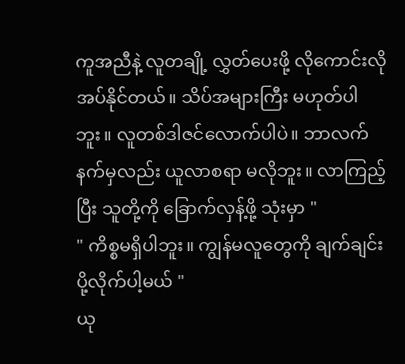ကူအညီနဲ့ လူတချို့ လွှတ်ပေးဖို့ လိုကောင်းလိုအပ်နိုင်တယ်။ သိပ်အများကြီး မဟုတ်ပါဘူး။ လူတစ်ဒါဇင်လောက်ပါပဲ။ ဘာလက်နက်မှလည်း ယူလာစရာ မလိုဘူး။ လာကြည့်ပြီး သူတို့ကို ခြောက်လှန့်ဖို့ သုံးမှာ "
" ကိစ္စမရှိပါဘူး။ ကျွန်မလူတွေကို ချက်ချင်းပို့လိုက်ပါ့မယ် "
ယု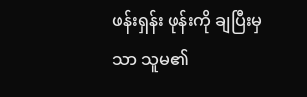ဖန်းရှန်း ဖုန်းကို ချပြီးမှသာ သူမ၏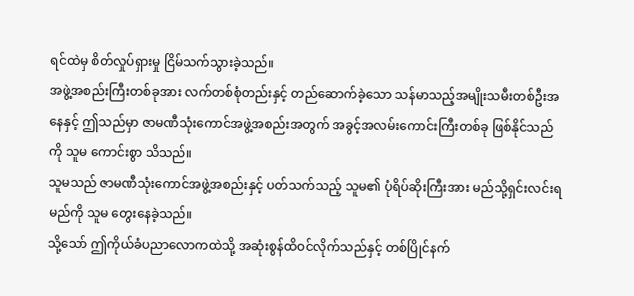ရင်ထဲမှ စိတ်လှုပ်ရှားမှု ငြိမ်သက်သွားခဲ့သည်။
အဖွဲ့အစည်းကြီးတစ်ခုအား လက်တစ်စုံတည်းနှင့် တည်ဆောက်ခဲ့သော သန်မာသည့်အမျိုးသမီးတစ်ဦးအနေနှင့် ဤသည်မှာ ဇာမဏီသုံးကောင်အဖွဲ့အစည်းအတွက် အခွင့်အလမ်းကောင်းကြီးတစ်ခု ဖြစ်နိုင်သည်ကို သူမ ကောင်းစွာ သိသည်။
သူမသည် ဇာမဏီသုံးကောင်အဖွဲ့အစည်းနှင့် ပတ်သက်သည့် သူမ၏ ပုံရိပ်ဆိုးကြီးအား မည်သို့ရှင်းလင်းရမည်ကို သူမ တွေးနေခဲ့သည်။
သို့သော် ဤကိုယ်ခံပညာလောကထဲသို့ အဆုံးစွန်ထိဝင်လိုက်သည်နှင့် တစ်ပြိုင်နက်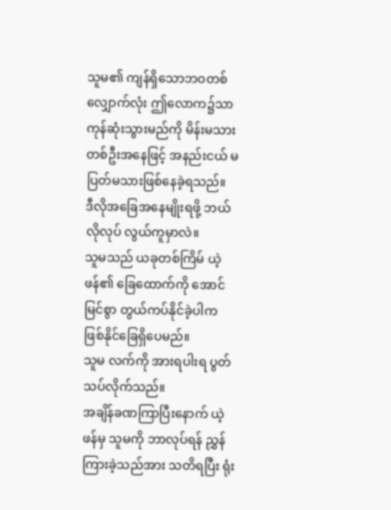သူမ၏ ကျန်ရှိသောဘဝတစ်လျှောက်လုံး ဤလောက၌သာ ကုန်ဆုံးသွားမည်ကို မိန်းမသားတစ်ဦးအနေဖြင့် အနည်းငယ် မပြတ်မသားဖြစ်နေခဲ့ရသည်။
ဒီလိုအခြေအနေမျိုးရဖို့ ဘယ်လိုလုပ် လွယ်ကူမှာလဲ။
သူမသည် ယခုတစ်ကြိမ် ယဲ့ဖန်၏ ခြေထောက်ကို အောင်မြင်စွာ တွယ်ကပ်နိုင်ခဲ့ပါက ဖြစ်နိုင်ခြေရှိပေမည်။
သူမ လက်ကို အားရပါးရ ပွတ်သပ်လိုက်သည်။
အချိန်ခဏကြာပြီးနောက် ယဲ့ဖန်မှ သူမကို ဘာလုပ်ရန် ညွှန်ကြားခဲ့သည်အား သတိရပြီး ရုံး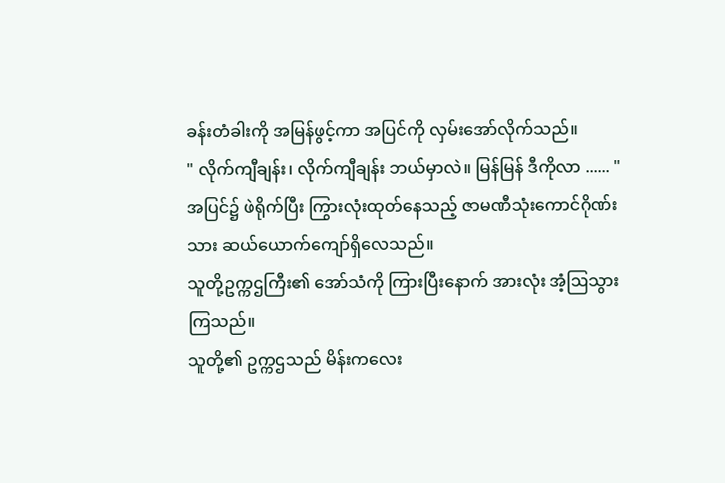ခန်းတံခါးကို အမြန်ဖွင့်ကာ အပြင်ကို လှမ်းအော်လိုက်သည်။
" လိုက်ကျီချန်း၊ လိုက်ကျီချန်း ဘယ်မှာလဲ။ မြန်မြန် ဒီကိုလာ ...... "
အပြင်၌ ဖဲရိုက်ပြီး ကြွားလုံးထုတ်နေသည့် ဇာမဏီသုံးကောင်ဂိုဏ်းသား ဆယ်ယောက်ကျော်ရှိလေသည်။
သူတို့ဥက္ကဌကြီး၏ အော်သံကို ကြားပြီးနောက် အားလုံး အံ့ဩသွားကြသည်။
သူတို့၏ ဥက္ကဌသည် မိန်းကလေး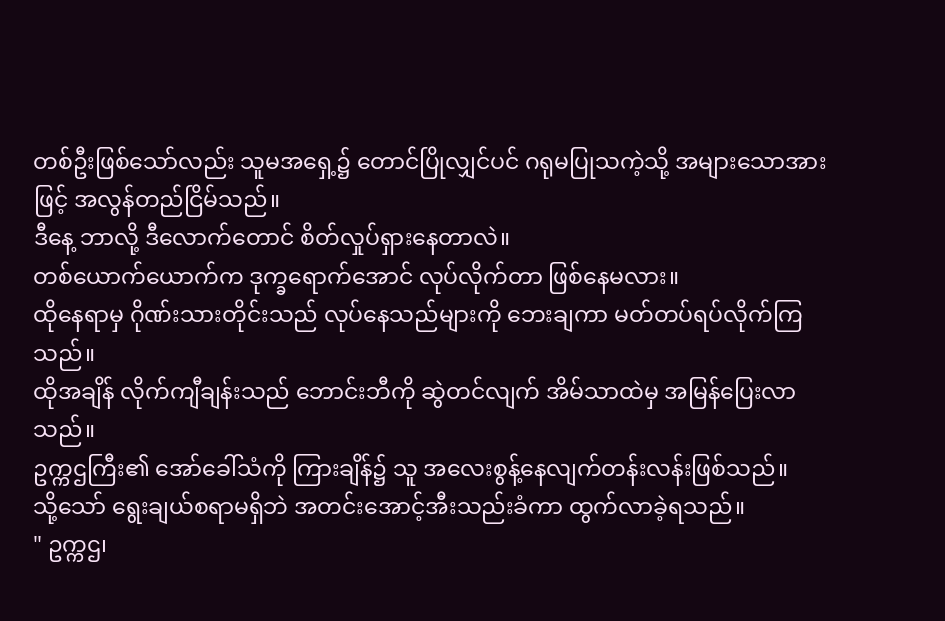တစ်ဦးဖြစ်သော်လည်း သူမအရှေ့၌ တောင်ပြိုလျှင်ပင် ဂရုမပြုသကဲ့သို့ အများသောအားဖြင့် အလွန်တည်ငြိမ်သည်။
ဒီနေ့ ဘာလို့ ဒီလောက်တောင် စိတ်လှုပ်ရှားနေတာလဲ။
တစ်ယောက်ယောက်က ဒုက္ခရောက်အောင် လုပ်လိုက်တာ ဖြစ်နေမလား။
ထိုနေရာမှ ဂိုဏ်းသားတိုင်းသည် လုပ်နေသည်များကို ဘေးချကာ မတ်တပ်ရပ်လိုက်ကြသည်။
ထိုအချိန် လိုက်ကျီချန်းသည် ဘောင်းဘီကို ဆွဲတင်လျက် အိမ်သာထဲမှ အမြန်ပြေးလာသည်။
ဥက္ကဌကြီး၏ အော်ခေါ်သံကို ကြားချိန်၌ သူ အလေးစွန့်နေလျက်တန်းလန်းဖြစ်သည်။
သို့သော် ရွေးချယ်စရာမရှိဘဲ အတင်းအောင့်အီးသည်းခံကာ ထွက်လာခဲ့ရသည်။
" ဥက္ကဌ၊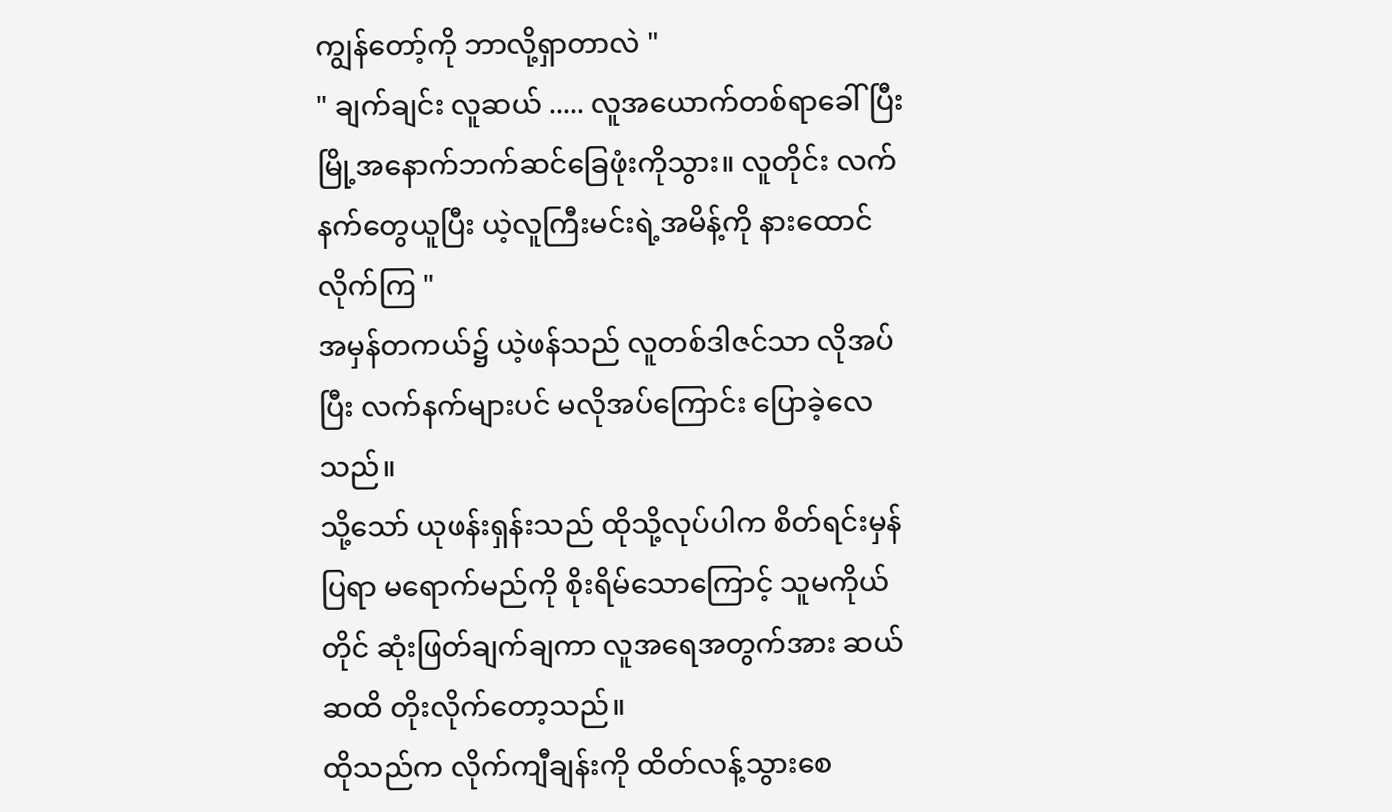ကျွန်တော့်ကို ဘာလို့ရှာတာလဲ "
" ချက်ချင်း လူဆယ် ..... လူအယောက်တစ်ရာခေါ်ပြီး မြို့အနောက်ဘက်ဆင်ခြေဖုံးကိုသွား။ လူတိုင်း လက်နက်တွေယူပြီး ယဲ့လူကြီးမင်းရဲ့အမိန့်ကို နားထောင်လိုက်ကြ "
အမှန်တကယ်၌ ယဲ့ဖန်သည် လူတစ်ဒါဇင်သာ လိုအပ်ပြီး လက်နက်များပင် မလိုအပ်ကြောင်း ပြောခဲ့လေသည်။
သို့သော် ယုဖန်းရှန်းသည် ထိုသို့လုပ်ပါက စိတ်ရင်းမှန်ပြရာ မရောက်မည်ကို စိုးရိမ်သောကြောင့် သူမကိုယ်တိုင် ဆုံးဖြတ်ချက်ချကာ လူအရေအတွက်အား ဆယ်ဆထိ တိုးလိုက်တော့သည်။
ထိုသည်က လိုက်ကျီချန်းကို ထိတ်လန့်သွားစေ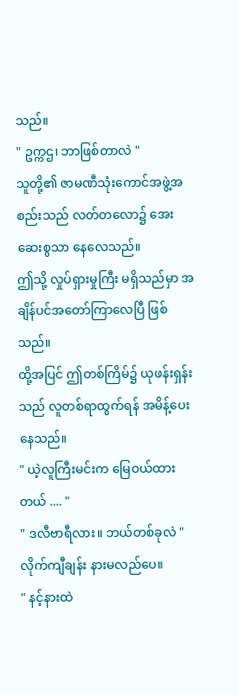သည်။
" ဥက္ကဌ၊ ဘာဖြစ်တာလဲ "
သူတို့၏ ဇာမဏီသုံးကောင်အဖွဲ့အစည်းသည် လတ်တလော၌ အေးဆေးစွသာ နေလေသည်။
ဤသို့ လှုပ်ရှားမှုကြီး မရှိသည်မှာ အချိန်ပင်အတော်ကြာလေပြီ ဖြစ်သည်။
ထို့အပြင် ဤတစ်ကြိမ်၌ ယုဖန်းရှန်းသည် လူတစ်ရာထွက်ရန် အမိန့်ပေးနေသည်။
" ယဲ့လူကြီးမင်းက မြေဝယ်ထားတယ် .... "
" ဒလီဗာရီလား။ ဘယ်တစ်ခုလဲ "
လိုက်ကျီချန်း နားမလည်ပေ။
" နင့်နားထဲ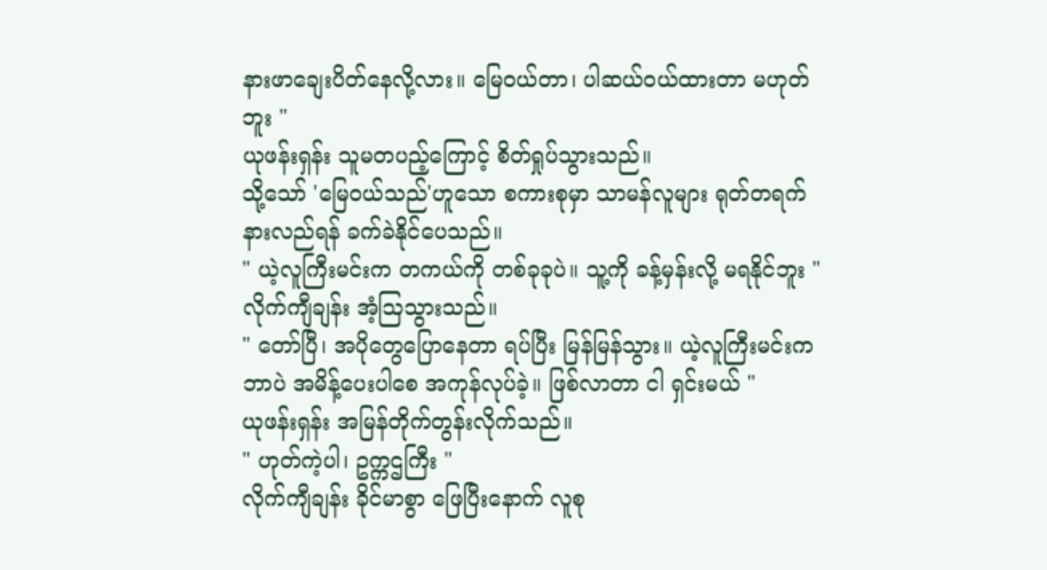နားဖာချေးပိတ်နေလို့လား။ မြေဝယ်တာ၊ ပါဆယ်ဝယ်ထားတာ မဟုတ်ဘူး "
ယုဖန်းရှန်း သူမတပည့်ကြောင့် စိတ်ရှုပ်သွားသည်။
သို့သော် 'မြေဝယ်သည်'ဟူသော စကားစုမှာ သာမန်လူများ ရုတ်တရက် နားလည်ရန် ခက်ခဲနိုင်ပေသည်။
" ယဲ့လူကြီးမင်းက တကယ်ကို တစ်ခုခုပဲ။ သူ့ကို ခန့်မှန်းလို့ မရနိုင်ဘူး "
လိုက်ကျီချန်း အံ့ဩသွားသည်။
" တော်ပြီ၊ အပိုတွေပြောနေတာ ရပ်ပြီး မြန်မြန်သွား။ ယဲ့လူကြီးမင်းက ဘာပဲ အမိန့်ပေးပါစေ အကုန်လုပ်ခဲ့။ ဖြစ်လာတာ ငါ ရှင်းမယ် "
ယုဖန်းရှန်း အမြန်တိုက်တွန်းလိုက်သည်။
" ဟုတ်ကဲ့ပါ၊ ဥက္ကဌကြီး "
လိုက်ကျီချန်း ခိုင်မာစွာ ဖြေပြီးနောက် လူစု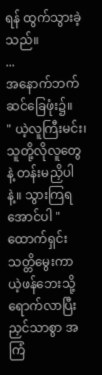ရန် ထွက်သွားခဲ့သည်။
...
အနောက်ဘက်ဆင်ခြေဖုံး၌။
" ယဲ့လူကြီးမင်း၊ သူတို့လိုလူတွေနဲ့ တန်းမညှိပါနဲ့။ သွားကြရအောင်ပါ "
ထောက်ရှင်း သတ္တိမွေးကာ ယဲ့ဖန်ဘေးသို့ ရောက်လာပြီး ညှင်သာစွာ အကြံ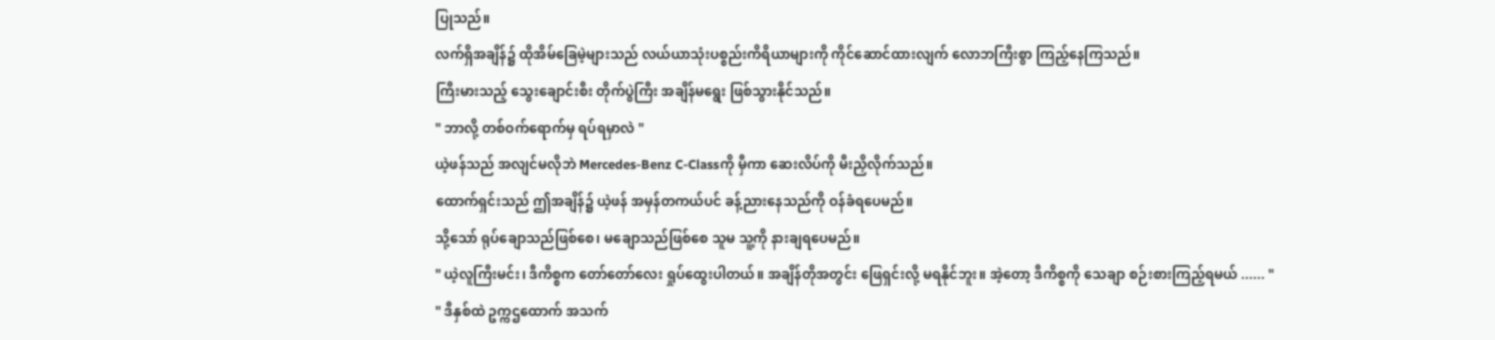ပြုသည်။
လက်ရှိအချိန်၌ ထိုအိမ်ခြေမဲ့များသည် လယ်ယာသုံးပစ္စည်းကိရိယာများကို ကိုင်ဆောင်ထားလျက် လောဘကြီးစွာ ကြည့်နေကြသည်။
ကြီးမားသည့် သွေးချောင်းစီး တိုက်ပွဲကြီး အချိန်မရွေး ဖြစ်သွားနိုင်သည်။
" ဘာလို့ တစ်ဝက်ရောက်မှ ရပ်ရမှာလဲ "
ယဲ့ဖန်သည် အလျင်မလိုဘဲ Mercedes-Benz C-Classကို မှီကာ ဆေးလိပ်ကို မီးညှိလိုက်သည်။
ထောက်ရှင်းသည် ဤအချိန်၌ ယဲ့ဖန် အမှန်တကယ်ပင် ခန့်ညားနေသည်ကို ဝန်ခံရပေမည်။
သို့သော် ရုပ်ချောသည်ဖြစ်စေ၊ မချောသည်ဖြစ်စေ သူမ သူ့ကို နားချရပေမည်။
" ယဲ့လူကြီးမင်း၊ ဒီကိစ္စက တော်တော်လေး ရှုပ်ထွေးပါတယ်။ အချိန်တိုအတွင်း ဖြေရှင်းလို့ မရနိုင်ဘူး။ အဲ့တော့ ဒီကိစ္စကို သေချာ စဉ်းစားကြည့်ရမယ် ...... "
" ဒီနှစ်ထဲ ဥက္ကဌထောက် အသက်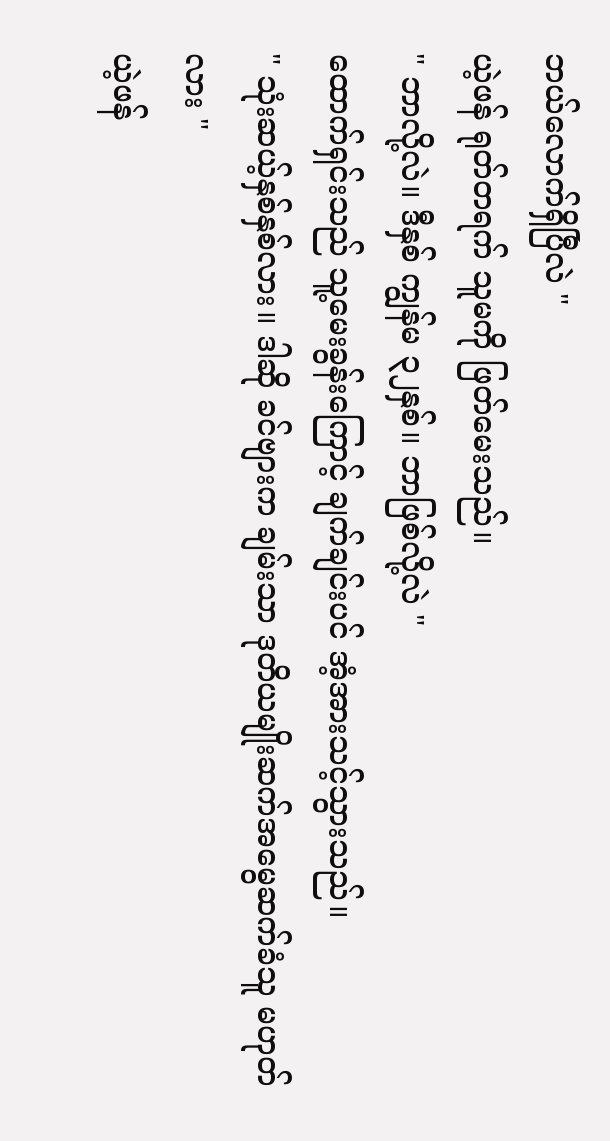ဘယ်လောက်ရှိပြီလဲ "
ယဲ့ဖန် ရုတ်တရက် သူမကို ဖြတ်မေးသည်။
" ဘာလို့လဲ။ ဒီနှစ် ကျွန်မ ၃၂နှစ်။ ဘာဖြစ်လို့လဲ "
ထောက်ရှင်းသည် သူ့မေးခွန်းကြောင့် ချက်ချင်းပင် အံ့အားသင့်သွားသည်။
" သုံးဆယ့်နှစ်နှစ်လား။ ဒါဆို ခင်ဗျားက ချမ်းသာ ဒုတိယမျိုးဆက်အမွေဆက်ခံသူ မဟုတ်လား "
ယဲ့ဖန်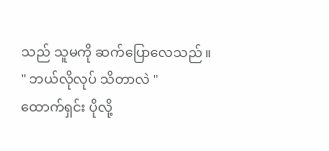သည် သူမကို ဆက်ပြောလေသည်။
" ဘယ်လိုလုပ် သိတာလဲ "
ထောက်ရှင်း ပိုလို့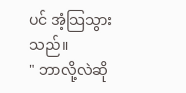ပင် အံ့သြသွားသည်။
" ဘာလို့လဲဆို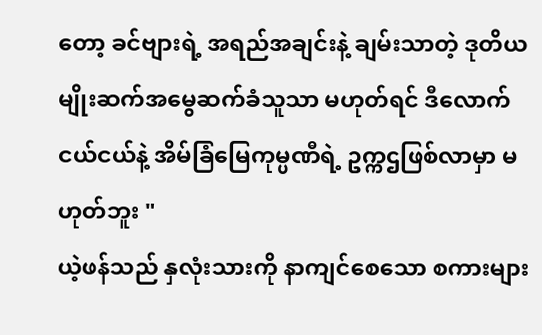တော့ ခင်ဗျားရဲ့ အရည်အချင်းနဲ့ ချမ်းသာတဲ့ ဒုတိယမျိုးဆက်အမွေဆက်ခံသူသာ မဟုတ်ရင် ဒီလောက် ငယ်ငယ်နဲ့ အိမ်ခြံမြေကုမ္ပဏီရဲ့ ဥက္ကဌဖြစ်လာမှာ မဟုတ်ဘူး "
ယဲ့ဖန်သည် နှလုံးသားကို နာကျင်စေသော စကားများ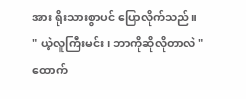အား ရိုးသားစွာပင် ပြောလိုက်သည်။
" ယဲ့လူကြီးမင်း၊ ဘာကိုဆိုလိုတာလဲ "
ထောက်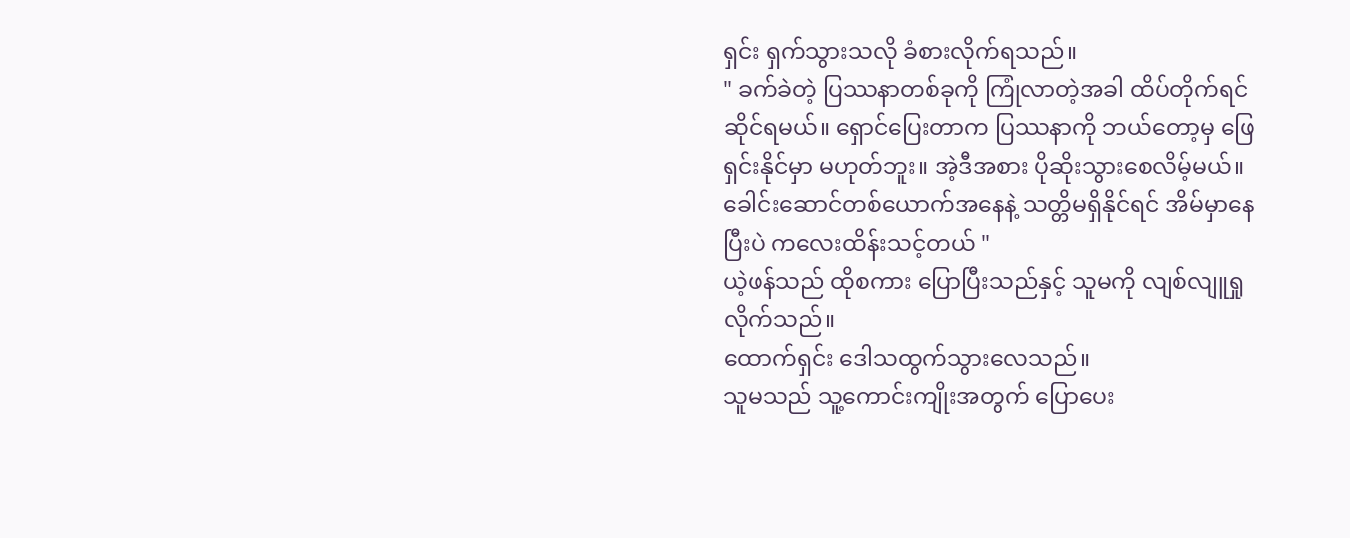ရှင်း ရှက်သွားသလို ခံစားလိုက်ရသည်။
" ခက်ခဲတဲ့ ပြဿနာတစ်ခုကို ကြုံလာတဲ့အခါ ထိပ်တိုက်ရင်ဆိုင်ရမယ်။ ရှောင်ပြေးတာက ပြဿနာကို ဘယ်တော့မှ ဖြေရှင်းနိုင်မှာ မဟုတ်ဘူး။ အဲ့ဒီအစား ပိုဆိုးသွားစေလိမ့်မယ်။ ခေါင်းဆောင်တစ်ယောက်အနေနဲ့ သတ္တိမရှိနိုင်ရင် အိမ်မှာနေပြီးပဲ ကလေးထိန်းသင့်တယ် "
ယဲ့ဖန်သည် ထိုစကား ပြောပြီးသည်နှင့် သူမကို လျစ်လျူရှုလိုက်သည်။
ထောက်ရှင်း ဒေါသထွက်သွားလေသည်။
သူမသည် သူ့ကောင်းကျိုးအတွက် ပြောပေး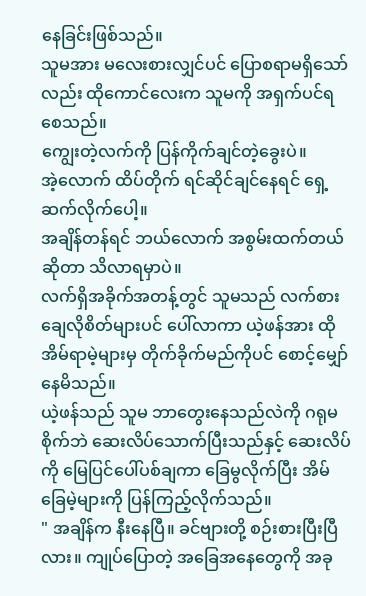နေခြင်းဖြစ်သည်။
သူမအား မလေးစားလျှင်ပင် ပြောစရာမရှိသော်လည်း ထိုကောင်လေးက သူမကို အရှက်ပင်ရစေသည်။
ကျွေးတဲ့လက်ကို ပြန်ကိုက်ချင်တဲ့ခွေးပဲ။
အဲ့လောက် ထိပ်တိုက် ရင်ဆိုင်ချင်နေရင် ရှေ့ဆက်လိုက်ပေါ့။
အချိန်တန်ရင် ဘယ်လောက် အစွမ်းထက်တယ်ဆိုတာ သိလာရမှာပဲ။
လက်ရှိအခိုက်အတန့်တွင် သူမသည် လက်စားချေလိုစိတ်များပင် ပေါ်လာကာ ယဲ့ဖန်အား ထိုအိမ်ရာမဲ့များမှ တိုက်ခိုက်မည်ကိုပင် စောင့်မျှော်နေမိသည်။
ယဲ့ဖန်သည် သူမ ဘာတွေးနေသည်လဲကို ဂရုမစိုက်ဘဲ ဆေးလိပ်သောက်ပြီးသည်နှင့် ဆေးလိပ်ကို မြေပြင်ပေါ်ပစ်ချကာ ခြေမွလိုက်ပြီး အိမ်ခြေမဲ့များကို ပြန်ကြည့်လိုက်သည်။
" အချိန်က နီးနေပြီ။ ခင်ဗျားတို့ စဉ်းစားပြီးပြီလား။ ကျုပ်ပြောတဲ့ အခြေအနေတွေကို အခု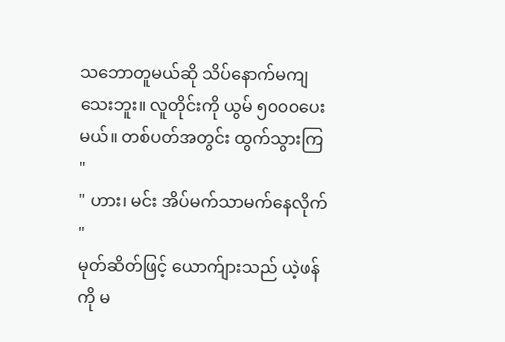သဘောတူမယ်ဆို သိပ်နောက်မကျသေးဘူး။ လူတိုင်းကို ယွမ် ၅၀၀၀ပေးမယ်။ တစ်ပတ်အတွင်း ထွက်သွားကြ "
" ဟား၊ မင်း အိပ်မက်သာမက်နေလိုက် "
မုတ်ဆိတ်ဖြင့် ယောက်ျားသည် ယဲ့ဖန်ကို မ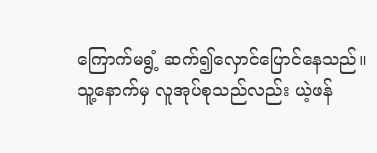ကြောက်မရွံ့ ဆက်၍လှောင်ပြောင်နေသည်။
သူ့နောက်မှ လူအုပ်စုသည်လည်း ယဲ့ဖန်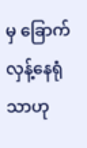မှ ခြောက်လှန့်နေရုံသာဟု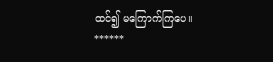ထင်၍ မကြောက်ကြပေ။
******